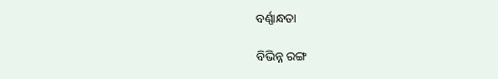ବର୍ଣ୍ଣାନ୍ଧତା

ବିଭିନ୍ନ ରଙ୍ଗ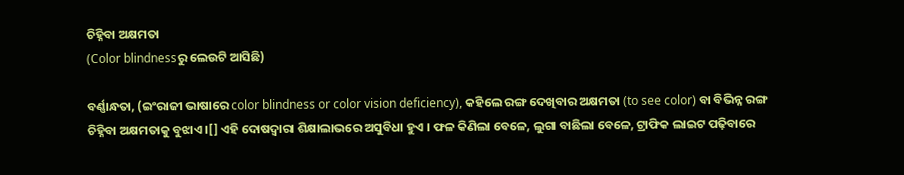ଚିହ୍ନିବା ଅକ୍ଷମତା
(Color blindnessରୁ ଲେଉଟି ଆସିଛି)

ବର୍ଣ୍ଣାନ୍ଧତା, (ଇଂରାଜୀ ଭାଷାରେ color blindness or color vision deficiency), କ‌ହିଲେ ରଙ୍ଗ ଦେଖିବାର ଅକ୍ଷମତା (to see color) ବା ବିଭିନ୍ନ ରଙ୍ଗ ଚିହ୍ନିବା ଅକ୍ଷମତାକୁ ବୁଝାଏ ।[] ଏହି ଦୋଷଦ୍ୱାରା ଶିକ୍ଷାଲାଭରେ ଅସୁବିଧା ହୁଏ । ଫଳ କିଣିଲା ବେଳେ, ଲୁଗା ବାଛିଲା ବେଳେ, ଟ୍ରାଫିକ ଲାଇଟ ପଢ଼ିବାରେ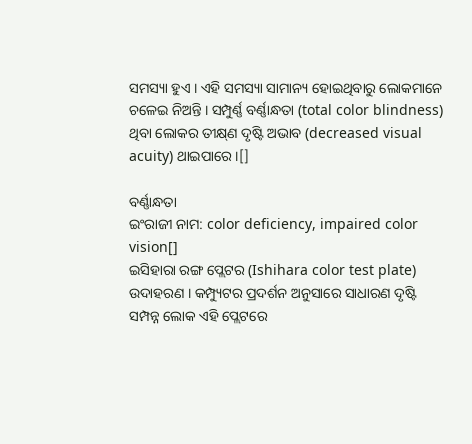ସମସ୍ୟା ହୁଏ । ଏହି ସମସ୍ୟା ସାମାନ୍ୟ ହୋଇଥିବାରୁ ଲୋକମାନେ ଚଳେଇ ନିଅନ୍ତି । ସମ୍ପୁର୍ଣ୍ଣ ବର୍ଣ୍ଣାନ୍ଧତା (total color blindness) ଥିବା ଲୋକର ତୀକ୍ଷ୍‌ଣ ଦୃଷ୍ଟି ଅଭାବ (decreased visual acuity) ଥାଇପାରେ ।[]

ବର୍ଣ୍ଣାନ୍ଧତା
ଇଂରାଜୀ ନାମ: color deficiency, impaired color vision[]
ଇସିହାରା ରଙ୍ଗ ପ୍ଲେଟର (Ishihara color test plate) ଉଦାହରଣ । କମ୍ପ୍ୟୁଟର ପ୍ରଦର୍ଶନ ଅନୁସାରେ ସାଧାରଣ ଦୃଷ୍ଟି ସମ୍ପନ୍ନ ଲୋକ ଏହି ପ୍ଲେଟରେ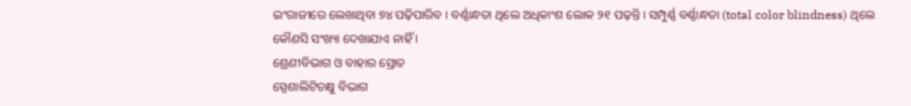ଇଂରାଜୀରେ ଲେଖାଥିବା ୭୪ ପଢ଼ିପାରିବ । ବର୍ଣ୍ଣାନ୍ଧତା ଥିଲେ ଅଧିକାଂଶ ଲୋକ ୨୧ ପଢ଼ନ୍ତି । ସମ୍ପୁର୍ଣ୍ଣ ବର୍ଣ୍ଣାନ୍ଧତା (total color blindness) ଥିଲେ କୌଣସି ସଂଖ୍ୟା ଦେଖାଯାଏ ନାହିଁ ।
ଶ୍ରେଣୀବିଭାଗ ଓ ବାହାର ସ୍ରୋତ
ସ୍ପେଶାଲିଟିଚକ୍ଷୁ ବିଭାଗ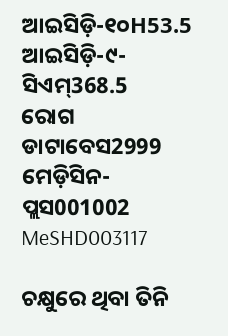ଆଇସିଡ଼ି-୧୦H53.5
ଆଇସିଡ଼ି-୯-ସିଏମ୍368.5
ରୋଗ ଡାଟାବେସ2999
ମେଡ଼ିସିନ-ପ୍ଲସ001002
MeSHD003117

ଚକ୍ଷୁରେ ଥିବା ତିନି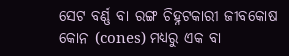ସେଟ ବର୍ଣ୍ଣ ବା ରଙ୍ଗ ଚିହ୍ନଟକାରୀ ଜୀବକୋଷ କୋନ (cones) ମଧ୍ୟରୁ ଏକ ବା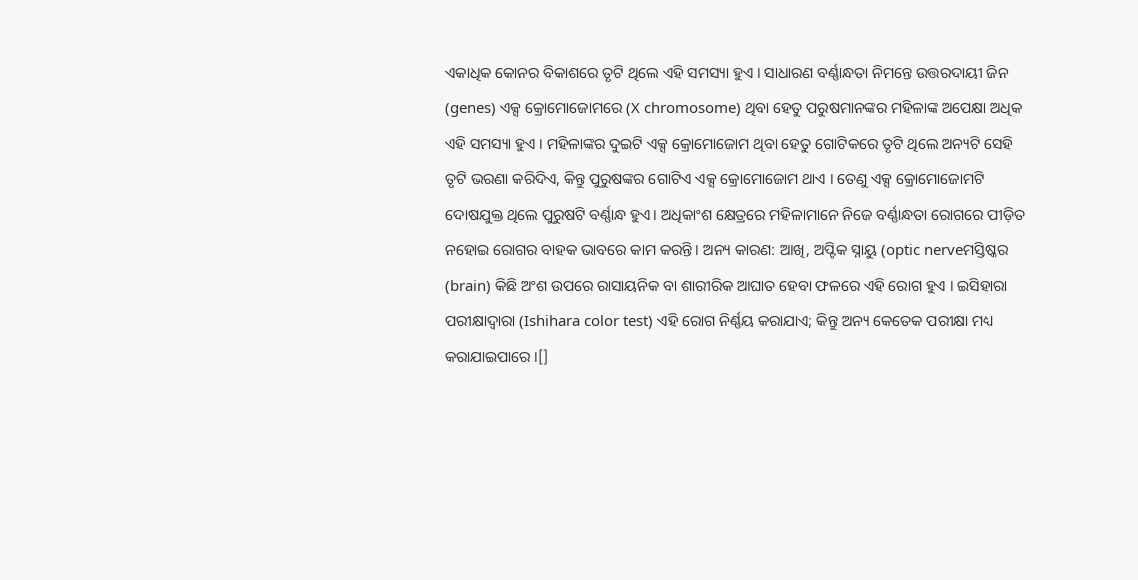ଏକାଧିକ କୋନର ବିକାଶରେ ତୃଟି ଥିଲେ ଏହି ସମସ୍ୟା ହୁଏ । ସାଧାରଣ ବର୍ଣ୍ଣାନ୍ଧତା ନିମନ୍ତେ ଉତ୍ତରଦାୟୀ ଜିନ (genes) ଏକ୍ସ କ୍ରୋମୋଜୋମରେ (X chromosome) ଥିବା ହେତୁ ପରୁଷମାନଙ୍କର ମହିଳାଙ୍କ ଅପେକ୍ଷା ଅଧିକ ଏହି ସମସ୍ୟା ହୁଏ । ମହିଳାଙ୍କର ଦୁଇଟି ଏକ୍ସ କ୍ରୋମୋଜୋମ ଥିବା ହେତୁ ଗୋଟିକରେ ତୃଟି ଥିଲେ ଅନ୍ୟଟି ସେହି ତୃଟି ଭରଣା କରିଦିଏ, କିନ୍ତୁ ପୁରୁଷଙ୍କର ଗୋଟିଏ ଏକ୍ସ କ୍ରୋମୋଜୋମ ଥାଏ । ତେଣୁ ଏକ୍ସ କ୍ରୋମୋଜୋମଟି ଦୋଷଯୁକ୍ତ ଥିଲେ ପୁରୁଷଟି ବର୍ଣ୍ଣାନ୍ଧ ହୁଏ। ଅଧିକାଂଶ କ୍ଷେତ୍ରରେ ମହିଳାମାନେ ନିଜେ ବର୍ଣ୍ଣାନ୍ଧତା ରୋଗରେ ପୀଡ଼ିତ ନହୋଇ ରୋଗର ବାହକ ଭାବରେ କାମ କରନ୍ତି। ଅନ୍ୟ କାରଣ: ଆଖି, ଅପ୍ଟିକ ସ୍ନାୟୁ (optic nerveମସ୍ତିଷ୍କର (brain) କିଛି ଅଂଶ ଉପରେ ରାସାୟନିକ ବା ଶାରୀରିକ ଆଘାତ ହେବା ଫଳରେ ଏହି ରୋଗ ହୁଏ । ଇସିହାରା ପରୀକ୍ଷାଦ୍ୱାରା (Ishihara color test) ଏହି ରୋଗ ନିର୍ଣ୍ଣୟ କରାଯାଏ; କିନ୍ତୁ ଅନ୍ୟ କେତେକ ପରୀକ୍ଷା ମଧ୍ୟ କରାଯାଇପାରେ ।[]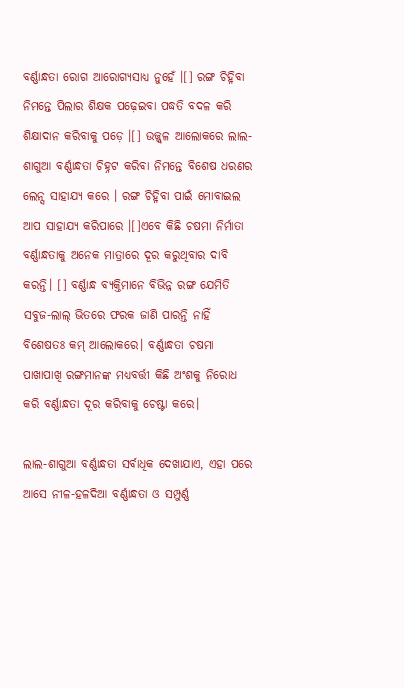ବର୍ଣ୍ଣାନ୍ଧତା ରୋଗ ଆରୋଗ୍ୟସାଧ୍ୟ ନୁହେଁ ।[] ରଙ୍ଗ ଚିହ୍ନିବା ନିମନ୍ତେ ପିଲାର ଶିକ୍ଷକ ପଢ଼େଇବା ପଦ୍ଧତି ବଦଳ କରି ଶିକ୍ଷାଦାନ କରିବାକୁ ପଡ଼େ ।[] ଉଜ୍ଜ୍ୱଳ ଆଲୋକରେ ଲାଲ-ଶାଗୁଆ ବର୍ଣ୍ଣାନ୍ଧତା ଚିହ୍ନଟ କରିବା ନିମନ୍ତେ ବିଶେଷ ଧରଣର ଲେନ୍ସ ସାହାଯ୍ୟ କରେ । ରଙ୍ଗ ଚିହ୍ନିବା ପାଇଁ ମୋବାଇଲ ଆପ ସାହାଯ୍ୟ କରିପାରେ ।[]ଏବେ କିଛି ଚଷମା ନିର୍ମାତା ବର୍ଣ୍ଣାନ୍ଧତାକୁ ଅନେକ ମାତ୍ରାରେ ଦୂର କରୁଥିବାର ଦାବି କରନ୍ତି। [] ବର୍ଣ୍ଣାନ୍ଧ ବ୍ୟକ୍ତିମାନେ ବିଭିନ୍ନ ରଙ୍ଗ ଯେମିତି ସବୁଜ-ଲାଲ୍ ଭିତରେ ଫରକ ଜାଣି ପାରନ୍ତି ନାହିଁ ବିଶେଷତଃ କମ୍ ଆଲୋକରେ। ବର୍ଣ୍ଣାନ୍ଧତା ଚଷମା ପାଖାପାଖି ରଙ୍ଗମାନଙ୍କ ମଧ୍ୟବର୍ତ୍ତୀ କିଛି ଅଂଶକୁ ନିରୋଧ କରି ବର୍ଣ୍ଣାନ୍ଧତା ଦୂର କରିବାକୁ ଚେଷ୍ଟା କରେ।

ଲାଲ‌-ଶାଗୁଆ ବର୍ଣ୍ଣାନ୍ଧତା ସର୍ବାଧିକ ଦେଖାଯାଏ, ଏହା ପରେ ଆସେ ନୀଳ-ହଳଦିଆ ବର୍ଣ୍ଣାନ୍ଧତା ଓ ସମ୍ପୁର୍ଣ୍ଣ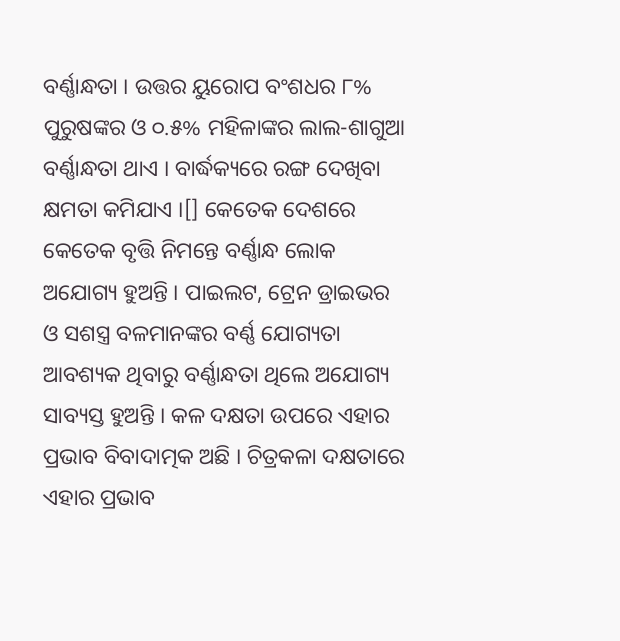ବର୍ଣ୍ଣାନ୍ଧତା । ଉତ୍ତର ୟୁରୋପ ବଂଶଧର ୮% ପୁରୁଷଙ୍କର ଓ ୦.୫% ମହିଳାଙ୍କର ଲାଲ-ଶାଗୁଆ ବର୍ଣ୍ଣାନ୍ଧତା ଥାଏ । ବାର୍ଦ୍ଧକ୍ୟରେ ରଙ୍ଗ ଦେଖିବା କ୍ଷମତା କମିଯାଏ ।[] କେତେକ ଦେଶରେ କେତେକ ବୃତ୍ତି ନିମନ୍ତେ ବର୍ଣ୍ଣାନ୍ଧ ଲୋକ ଅଯୋଗ୍ୟ ହୁଅନ୍ତି । ପାଇଲଟ, ଟ୍ରେନ ଡ୍ରାଇଭର ଓ ସଶସ୍ତ୍ର ବଳମାନଙ୍କର ବର୍ଣ୍ଣ ଯୋଗ୍ୟତା ଆବଶ୍ୟକ ଥିବାରୁ ବର୍ଣ୍ଣାନ୍ଧତା ଥିଲେ ଅଯୋଗ୍ୟ ସାବ୍ୟସ୍ତ ହୁଅନ୍ତି । କଳ ଦକ୍ଷତା ଉପରେ ଏହାର ପ୍ରଭାବ ବିବାଦାତ୍ମକ ଅଛି । ଚିତ୍ରକଳା ଦକ୍ଷତାରେ ଏହାର ପ୍ରଭାବ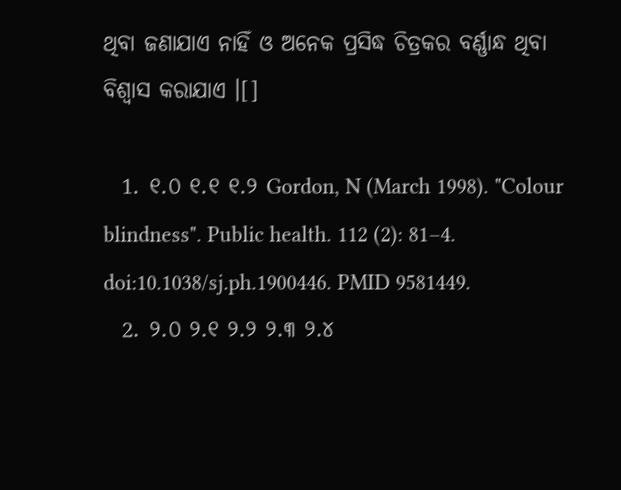ଥିବା ଜଣାଯାଏ ନାହିଁ ଓ ଅନେକ ପ୍ରସିଦ୍ଧ ଚିତ୍ରକର ବର୍ଣ୍ଣାନ୍ଧ ଥିବା ବିଶ୍ୱାସ କରାଯାଏ ।[]

  1. ୧.୦ ୧.୧ ୧.୨ Gordon, N (March 1998). "Colour blindness". Public health. 112 (2): 81–4. doi:10.1038/sj.ph.1900446. PMID 9581449.
  2. ୨.୦ ୨.୧ ୨.୨ ୨.୩ ୨.୪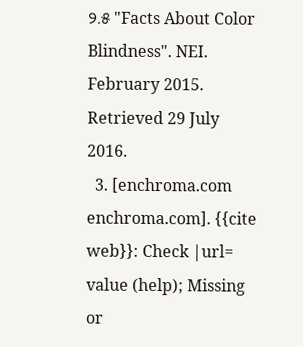୨.୫ "Facts About Color Blindness". NEI. February 2015. Retrieved 29 July 2016.
  3. [enchroma.com enchroma.com]. {{cite web}}: Check |url= value (help); Missing or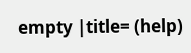empty |title= (help)